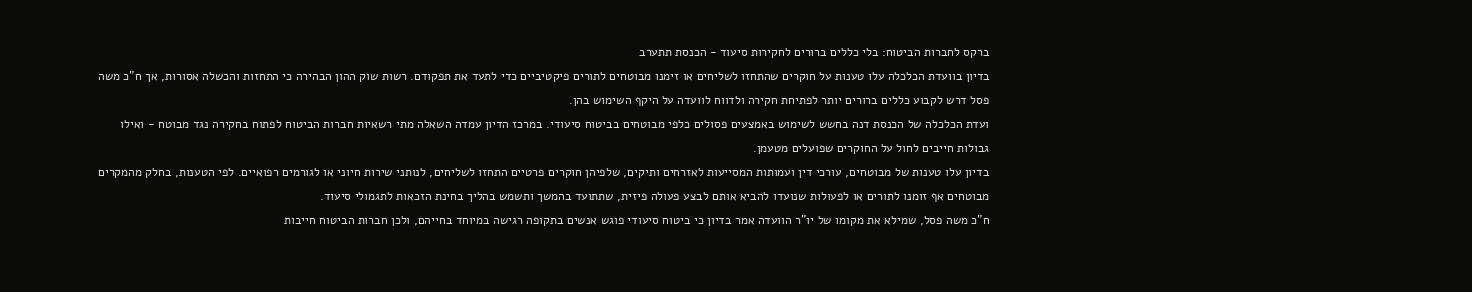ברקס לחברות הביטוח: בלי כללים ברורים לחקירות סיעוד - הכנסת תתערב
בדיון בוועדת הכלכלה עלו טענות על חוקרים שהתחזו לשליחים או זימנו מבוטחים לתורים פיקטיביים כדי לתעד את תפקודם. רשות שוק ההון הבהירה כי התחזות והכשלה אסורות, אך ח"כ משה פסל דרש לקבוע כללים ברורים יותר לפתיחת חקירה ולדווח לוועדה על היקף השימוש בהן.
ועדת הכלכלה של הכנסת דנה בחשש לשימוש באמצעים פסולים כלפי מבוטחים בביטוח סיעודי. במרכז הדיון עמדה השאלה מתי רשאיות חברות הביטוח לפתוח בחקירה נגד מבוטח - ואילו גבולות חייבים לחול על החוקרים שפועלים מטעמן.
בדיון עלו טענות של מבוטחים, עורכי דין ועמותות המסייעות לאזרחים ותיקים, שלפיהן חוקרים פרטיים התחזו לשליחים, לנותני שירות חיוני או לגורמים רפואיים. לפי הטענות, בחלק מהמקרים מבוטחים אף זומנו לתורים או לפעולות שנועדו להביא אותם לבצע פעולה פיזית, שתתועד בהמשך ותשמש בהליך בחינת הזכאות לתגמולי סיעוד.
ח"כ משה פסל, שמילא את מקומו של יו"ר הוועדה אמר בדיון כי ביטוח סיעודי פוגש אנשים בתקופה רגישה במיוחד בחייהם, ולכן חברות הביטוח חייבות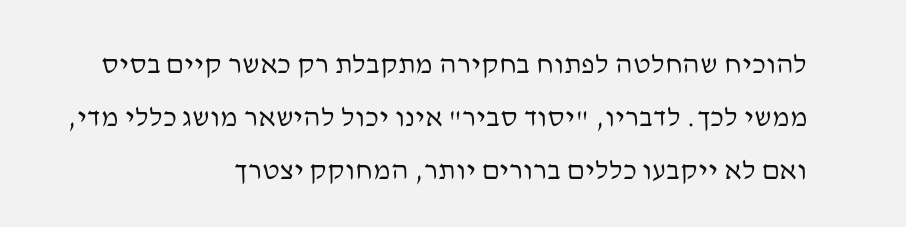להוכיח שהחלטה לפתוח בחקירה מתקבלת רק כאשר קיים בסיס ממשי לכך. לדבריו, "יסוד סביר" אינו יכול להישאר מושג כללי מדי, ואם לא ייקבעו כללים ברורים יותר, המחוקק יצטרך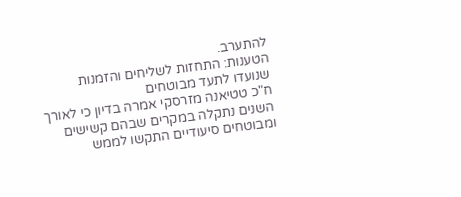להתערב.
הטענות: התחזות לשליחים והזמנות שנועדו לתעד מבוטחים
ח"כ טטיאנה מזרסקי אמרה בדיון כי לאורך השנים נתקלה במקרים שבהם קשישים ומבוטחים סיעודיים התקשו לממש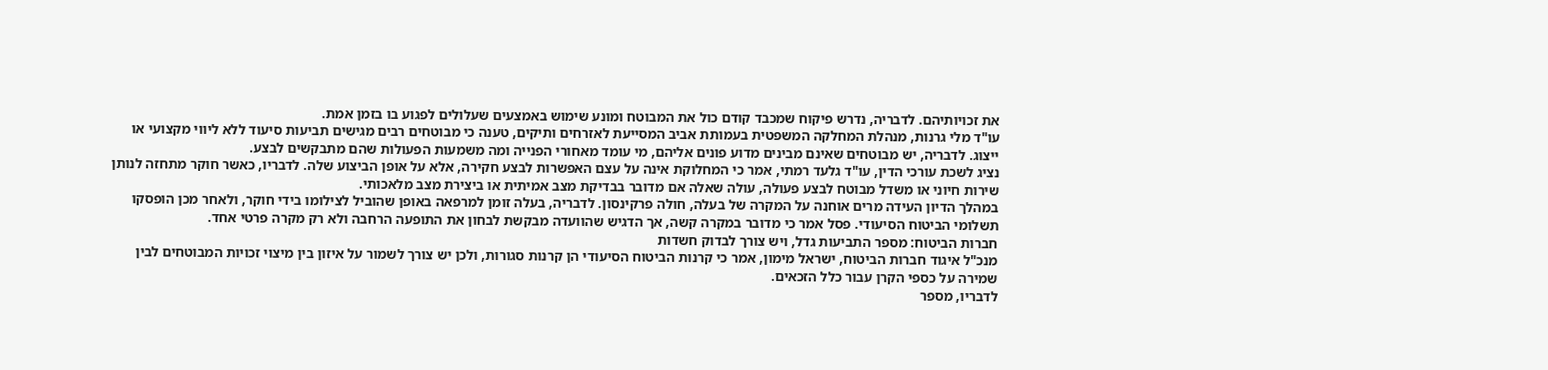את זכויותיהם. לדבריה, נדרש פיקוח שמכבד קודם כול את המבוטח ומונע שימוש באמצעים שעלולים לפגוע בו בזמן אמת.
עו"ד מלי גרנות, מנהלת המחלקה המשפטית בעמותת אביב המסייעת לאזרחים ותיקים, טענה כי מבוטחים רבים מגישים תביעות סיעוד ללא ליווי מקצועי או ייצוג. לדבריה, יש מבוטחים שאינם מבינים מדוע פונים אליהם, מי עומד מאחורי הפנייה ומה משמעות הפעולות שהם מתבקשים לבצע.
נציג לשכת עורכי הדין, עו"ד גלעד רמתי, אמר כי המחלוקת אינה על עצם האפשרות לבצע חקירה, אלא על אופן הביצוע שלה. לדבריו, כאשר חוקר מתחזה לנותן שירות חיוני או משדל מבוטח לבצע פעולה, עולה שאלה אם מדובר בבדיקת מצב אמיתית או ביצירת מצב מלאכותי.
במהלך הדיון העידה מרים אוחנה על המקרה של בעלה, חולה פרקינסון. לדבריה, בעלה זומן למרפאה באופן שהוביל לצילומו בידי חוקר, ולאחר מכן הופסקו תשלומי הביטוח הסיעודי. פסל אמר כי מדובר במקרה קשה, אך הדגיש שהוועדה מבקשת לבחון את התופעה הרחבה ולא רק מקרה פרטי אחד.
חברות הביטוח: מספר התביעות גדל, ויש צורך לבדוק חשדות
מנכ"ל איגוד חברות הביטוח, ישראל מימון, אמר כי קרנות הביטוח הסיעודי הן קרנות סגורות, ולכן יש צורך לשמור על איזון בין מיצוי זכויות המבוטחים לבין שמירה על כספי הקרן עבור כלל הזכאים.
לדבריו, מספר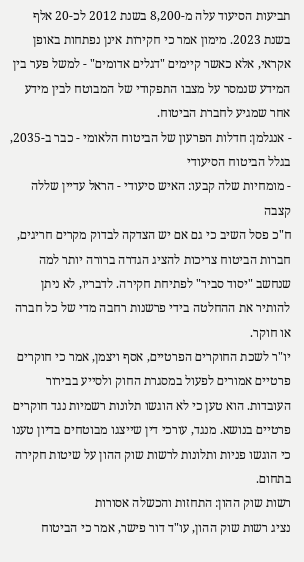תביעות הסיעוד עלה מ-8,200 בשנת 2012 לכ-20 אלף בשנת 2023. מימון אמר כי חקירות אינן נפתחות באופן אקראי, אלא כאשר קיימים "דגלים אדומים" - למשל פער בין המידע שנמסר על מצבו התפקודי של המבוטח לבין מידע אחר שמגיע לחברת הביטוח.
- אנגלמן: חדלות הפרעון של הביטוח הלאומי - כבר ב-2035, בגלל הביטוח הסיעודי
- מומחיות שלה קבעו: האיש סיעודי - הראל עדיין שללה קצבה
ח"כ פסל השיב כי גם אם יש הצדקה לבדוק מקרים חריגים, חברות הביטוח צריכות להציג הגדרה ברורה יותר למה שנחשב "יסוד סביר" לפתיחת חקירה. לדבריו, לא ניתן להותיר את ההחלטה בידי פרשנות רחבה מדי של כל חברה או חוקר.
יו"ר לשכת החוקרים הפרטיים, אסף ויצמן, אמר כי חוקרים פרטיים אמורים לפעול במסגרת החוק ולסייע בבירור העובדות. הוא טען כי לא הוגשו תלונות רשמיות נגד חוקרים פרטיים בנושא. מנגד, עורכי דין שייצגו מבוטחים בדיון טענו כי הוגשו פניות ותלונות לרשות שוק ההון על שיטות חקירה בתחום.
רשות שוק ההון: התחזות והכשלה אסורות
נציג רשות שוק ההון, עו"ד דור פישר, אמר כי הביטוח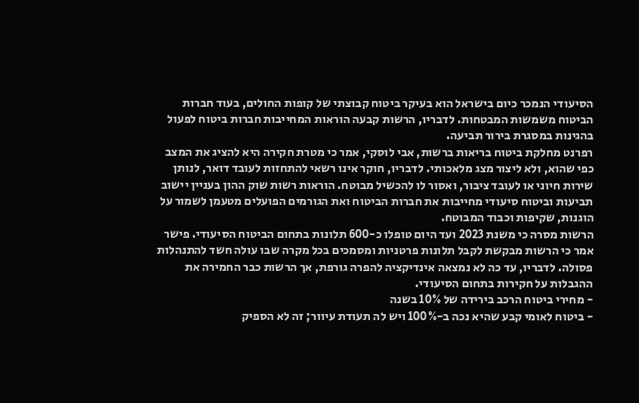הסיעודי הנמכר כיום בישראל הוא בעיקר ביטוח קבוצתי של קופות החולים, בעוד חברות הביטוח משמשות המבטחות. לדבריו, הרשות קבעה הוראות המחייבות חברות ביטוח לפעול בהגינות במסגרת בירור תביעה.
רפרנט מחלקת ביטוח בריאות ברשות, אבי לוסקי, אמר כי מטרת חקירה היא להציג את המצב כפי שהוא, ולא ליצור מצג מלאכותי. לדבריו, חוקר אינו רשאי להתחזות לעובד דואר, לנותן שירות חיוני או לעובד ציבור, ואסור לו להכשיל מבוטח. הוראות רשות שוק ההון בעניין יישוב תביעות וביטוח סיעודי מחייבות את חברות הביטוח ואת הגורמים הפועלים מטעמן לשמור על הוגנות, שקיפות וכבוד המבוטח.
הרשות מסרה כי משנת 2023 ועד היום טופלו כ-600 תלונות בתחום הביטוח הסיעודי. פישר אמר כי הרשות מבקשת לקבל תלונות פרטניות ומסמכים בכל מקרה שבו עולה חשד להתנהלות פסולה. לדבריו, עד כה לא נמצאה אינדיקציה להפרה גורפת, אך הרשות כבר החמירה את ההגבלות על חקירות בתחום הסיעודי.
- מחירי ביטוח הרכב בירידה של 10% בשנה
- ביטוח לאומי קבע שהיא נכה ב-100% ויש לה תעודת עיוור; זה לא הספיק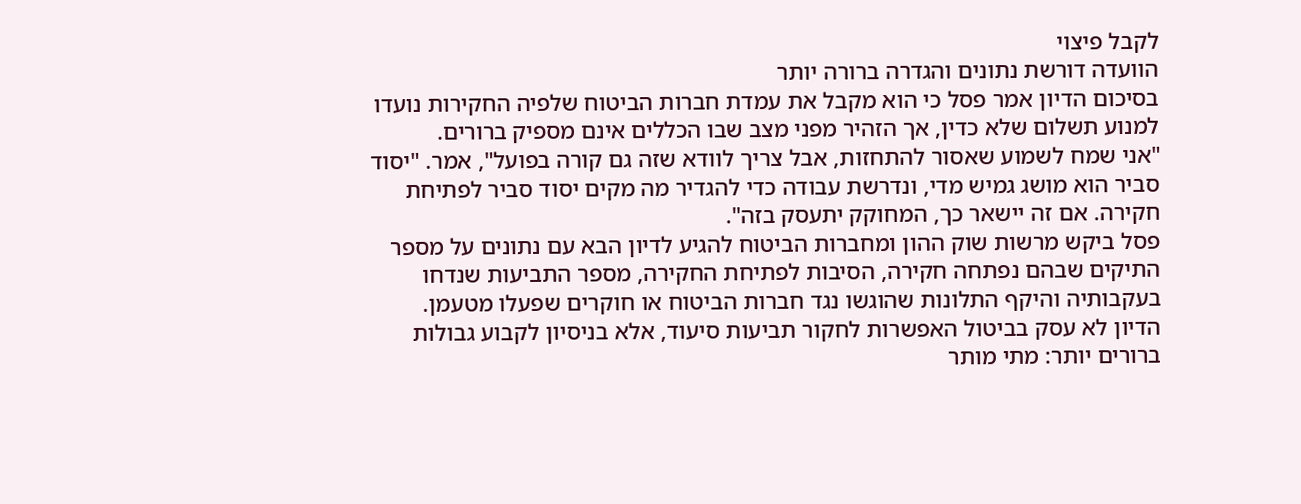לקבל פיצוי
הוועדה דורשת נתונים והגדרה ברורה יותר
בסיכום הדיון אמר פסל כי הוא מקבל את עמדת חברות הביטוח שלפיה החקירות נועדו למנוע תשלום שלא כדין, אך הזהיר מפני מצב שבו הכללים אינם מספיק ברורים.
"אני שמח לשמוע שאסור להתחזות, אבל צריך לוודא שזה גם קורה בפועל", אמר. "יסוד סביר הוא מושג גמיש מדי, ונדרשת עבודה כדי להגדיר מה מקים יסוד סביר לפתיחת חקירה. אם זה יישאר כך, המחוקק יתעסק בזה".
פסל ביקש מרשות שוק ההון ומחברות הביטוח להגיע לדיון הבא עם נתונים על מספר התיקים שבהם נפתחה חקירה, הסיבות לפתיחת החקירה, מספר התביעות שנדחו בעקבותיה והיקף התלונות שהוגשו נגד חברות הביטוח או חוקרים שפעלו מטעמן.
הדיון לא עסק בביטול האפשרות לחקור תביעות סיעוד, אלא בניסיון לקבוע גבולות ברורים יותר: מתי מותר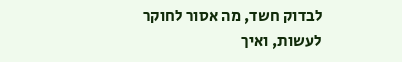לבדוק חשד, מה אסור לחוקר לעשות, ואיך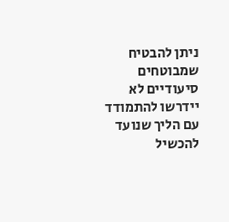ניתן להבטיח שמבוטחים סיעודיים לא יידרשו להתמודד עם הליך שנועד להכשיל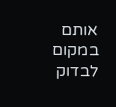אותם במקום לבדוק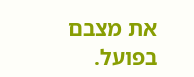את מצבם בפועל.